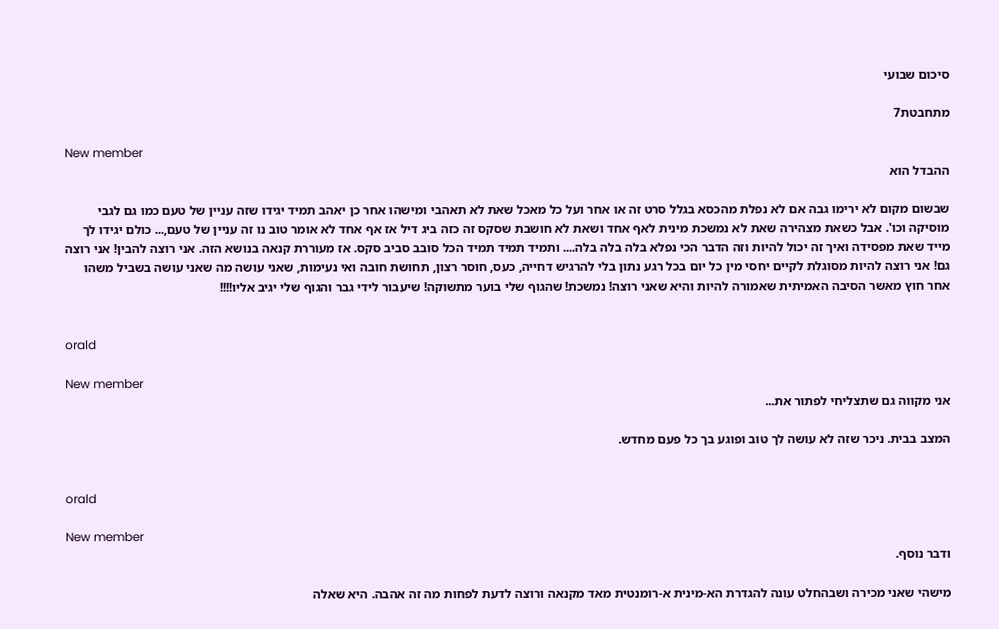סיכום שבועי

מתחבטת7

New member
ההבדל הוא

שבשום מקום לא ירימו גבה אם לא נפלת מהכסא בגלל סרט זה או אחר ועל כל מאכל שאת לא תאהבי ומישהו אחר כן יאהב תמיד יגידו שזה עניין של טעם כמו גם לגבי מוסיקה וכו'. אבל כשאת מצהירה שאת לא נמשכת מינית לאף אחד ושאת לא חושבת שסקס זה כזה ביג דיל אז אף אחד לא אומר טוב נו זה עניין של טעם,... כולם יגידו לך מייד שאת מפסידה ואיך זה יכול להיות וזה הדבר הכי נפלא בלה בלה בלה.... ותמיד תמיד תמיד הכל סובב סביב סקס. אז מעוררת קנאה בנושא הזה. אני רוצה להבין! אני רוצה גם! אני רוצה להיות מסוגלת לקיים יחסי מין כל יום בכל רגע נתון בלי להרגיש דחייה, כעס, חוסר רצון, תחושת חובה ואי נעימות, שאני עושה מה שאני עושה בשביל משהו אחר חוץ מאשר הסיבה האמיתית שאמורה להיות והיא שאני רוצה! נמשכת! שהגוף שלי בוער מתשוקה! שיעבור לידי גבר והגוף שלי יגיב אליו!!!!


orald

New member
אני מקווה גם שתצליחי לפתור את...

המצב בבית. ניכר שזה לא עושה לך טוב ופוגע בך כל פעם מחדש.


orald

New member
ודבר נוסף.

מישהי שאני מכירה ושבהחלט עונה להגדרת הא-מינית א-רומנטית מאד מקנאה ורוצה לדעת לפחות מה זה אהבה. היא שאלה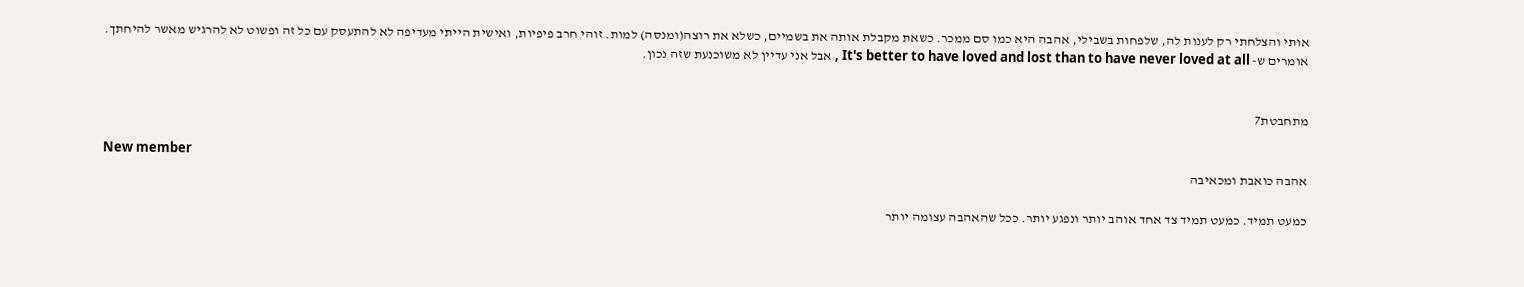אותי והצלחתי רק לענות לה, שלפחות בשבילי, אהבה היא כמו סם ממכר. כשאת מקבלת אותה את בשמיים, כשלא את רוצה(ומנסה) למות. זוהי חרב פיפיות, ואישית הייתי מעדיפה לא להתעסק עם כל זה ופשוט לא להרגיש מאשר להיחתך. אומרים ש- It's better to have loved and lost than to have never loved at all , אבל אני עדיין לא משוכנעת שזה נכון.


מתחבטת7

New member
אהבה כואבת ומכאיבה

כמעט תמיד. כמעט תמיד צד אחד אוהב יותר ונפגע יותר. ככל שהאהבה עצומה יותר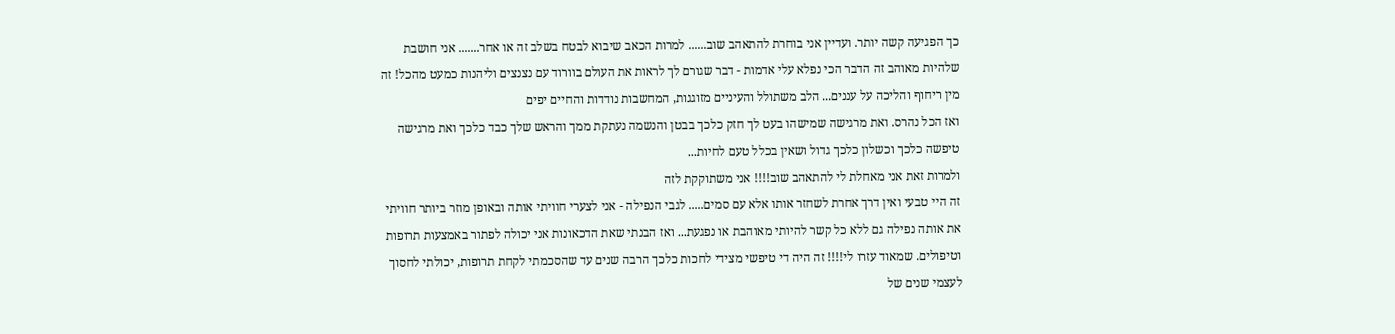כך הפגיעה קשה יותר. ועדיין אני בוחרת להתאהב שוב...... למרות הכאב שיבוא לבטח בשלב זה או אחר....... אני חושבת שלהיות מאוהב זה הדבר הכי נפלא עלי אדמות - דבר שגורם לך לראות את העולם בוורוד עם נצנצים וליהנות כמעט מהכל! זה מין ריחוף והליכה על עננים... הלב משתולל והעיניים מזוגגות, המחשבות נודדות והחיים יפים
ואז הכל נהרס. ואת מרגישה שמישהו בעט לך חזק כלכך בבטן והנשמה נעתקת ממך והראש שלך כבד כלכך ואת מרגישה טיפשה כלכך וכשלון כלכך גדול ושאין בכלל טעם לחיות...
ולמרות זאת אני מאחלת לי להתאהב שוב!!!! אני משתוקקת לזה
זה היי טבעי ואין דרך אחרת לשחזר אותו אלא עם סמים..... לגבי הנפילה - אני לצערי חוויתי אותה ובאופן מוזר ביותר חוויתי את אותה נפילה גם ללא כל קשר להיותי מאוהבת או נפגעת... ואז הבנתי שאת הדכאונות אני יכולה לפתור באמצעות תרופות וטיפולים. שמאוד עזרו לי!!!! זה היה די טיפשי מצידי לחכות כלכך הרבה שנים עד שהסכמתי לקחת תרופות, יכולתי לחסוך לעצמי שנים של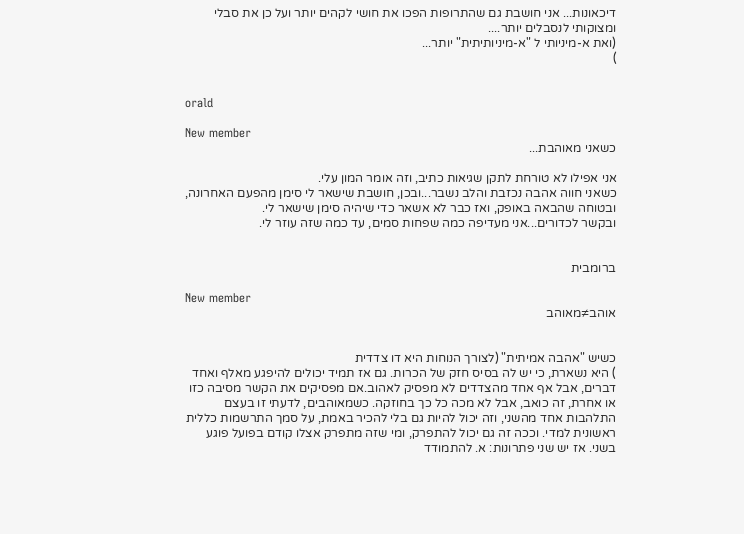דיכאונות... אני חושבת גם שהתרופות הפכו את חושי לקהים יותר ועל כן את סבלי ומצוקותי לנסבלים יותר....
(ואת א-מיניותי ל "א-מיניותיתית" יותר...
)


orald

New member
כשאני מאוהבת...

אני אפילו לא טורחת לתקן שגיאות כתיב, וזה אומר המון עלי.
כשאני חווה אהבה נכזבת והלב נשבר...ובכן, חושבת שישאר לי סימן מהפעם האחרונה, ובטוחה שהבאה באופק, ואז כבר לא אשאר כדי שיהיה סימן שישאר לי.
ובקשר לכדורים...אני מעדיפה כמה שפחות סמים, עד כמה שזה עוזר לי.


ברומבית

New member
אוהב≠מאוהב


כשיש "אהבה אמיתית" (לצורך הנוחות היא דו צדדית
) היא נשארת, כי יש לה בסיס חזק של הכרות. גם אז תמיד יכולים להיפגע מאלף ואחד דברים, אבל אף אחד מהצדדים לא מפסיק לאהוב.אם מפסיקים את הקשר מסיבה כזו או אחרת, זה כואב, אבל לא מכה כל כך בחוזקה. כשמאוהבים, לדעתי זו בעצם התלהבות אחד מהשני, וזה יכול להיות גם בלי להכיר באמת, על סמך התרשמות כללית ראשונית למדי. וככה זה גם יכול להתפרק, ומי שזה מתפרק אצלו קודם בפועל פוגע בשני. אז יש שני פתרונות: א. להתמודד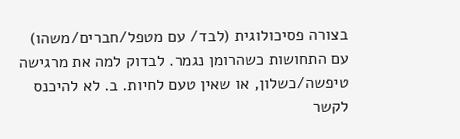בצורה פסיכולוגית (לבד/ עם מטפל/חברים/משהו) עם התחושות כשהרומן נגמר. לבדוק למה את מרגישה טיפשה/כשלון, או שאין טעם לחיות. ב. לא להיכנס לקשר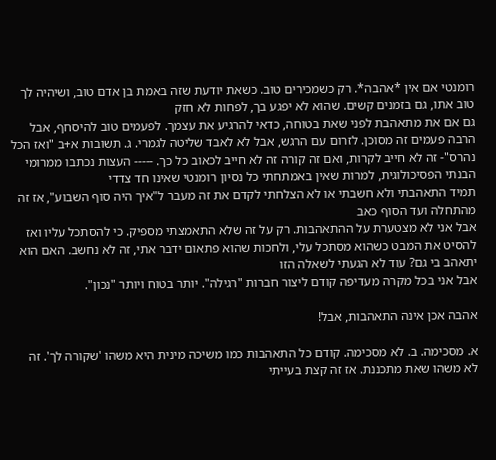רומנטי אם אין *אהבה*. רק כשמכירים טוב. כשאת יודעת שזה באמת בן אדם טוב, ושיהיה לך טוב אתו, גם בזמנים קשים. שהוא לא יפגע בך, לפחות לא חזק
גם אם את מתאהבת לפני שאת בטוחה, כדאי להרגיע את עצמך. לפעמים טוב להיסחף, אבל הרבה פעמים זה מסוכן. לזרום עם הרגש, אבל לא לאבד שליטה לגמרי. ג. תשובות א+ב "ואז הכל נהרס"- זה לא חייב לקרות, ואם זה קורה זה לא חייב לכאוב כל כך. ----- העצות נכתבו ממרומי הבנתי הפסיכולוגית, למרות שאין באמתחתי כל נסיון רומנטי שאינו חד צדדי
תמיד התאהבתי ולא חשבתי או לא הצלחתי לקדם את זה מעבר ל"איך היה סוף השבוע", אז זה מהתחלה ועד הסוף כאב
אבל אני לא מצטערת על ההתאהבות. רק על זה שלא התאמצתי מספיק. כי להסתכל עליו ואז להסיט את המבט כשהוא מסתכל עלי, ולחכות שהוא פתאום ידבר אתי, זה לא נחשב. האם הוא יתאהב בי גם? עוד לא הגעתי לשאלה הזו
אבל אני בכל מקרה מעדיפה קודם ליצור חברות "רגילה". יותר בטוח ויותר "נכון".

אהבה אכן אינה התאהבות, אבל!

א. מסכימה. ב. לא מסכימה. קודם כל התאהבות כמו משיכה מינית היא משהו 'שקורה לך'. זה לא משהו שאת מתכננת. אז זה קצת בעייתי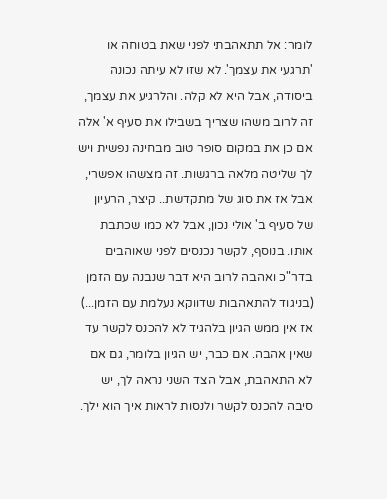לומר: אל תתאהבתי לפני שאת בטוחה או 'תרגעי את עצמך'. לא שזו לא עיתה נכונה ביסודה, אבל היא לא קלה. והלרגיע את עצמך, זה לרוב משהו שצריך בשבילו את סעיף א' אלה אם כן את במקום סופר טוב מבחינה נפשית ויש לך שליטה מלאה ברגשות. זה מצשהו אפשרי, אבל אז את סוג של מתקדשת.. קיצר, הרעיון של סעיף ב' אולי נכון, אבל לא כמו שכתבת אותו. בנוסף, לקשר נכנסים לפני שאוהבים בדר"כ ואהבה לרוב היא דבר שנבנה עם הזמן (בניגוד להתאהבות שדווקא נעלמת עם הזמן...) אז אין ממש הגיון בלהגיד לא להכנס לקשר עד שאין אהבה. אם כבר, יש הגיון בלומר, גם אם לא התאהבת, אבל הצד השני נראה לך, יש סיבה להכנס לקשר ולנסות לראות איך הוא ילך.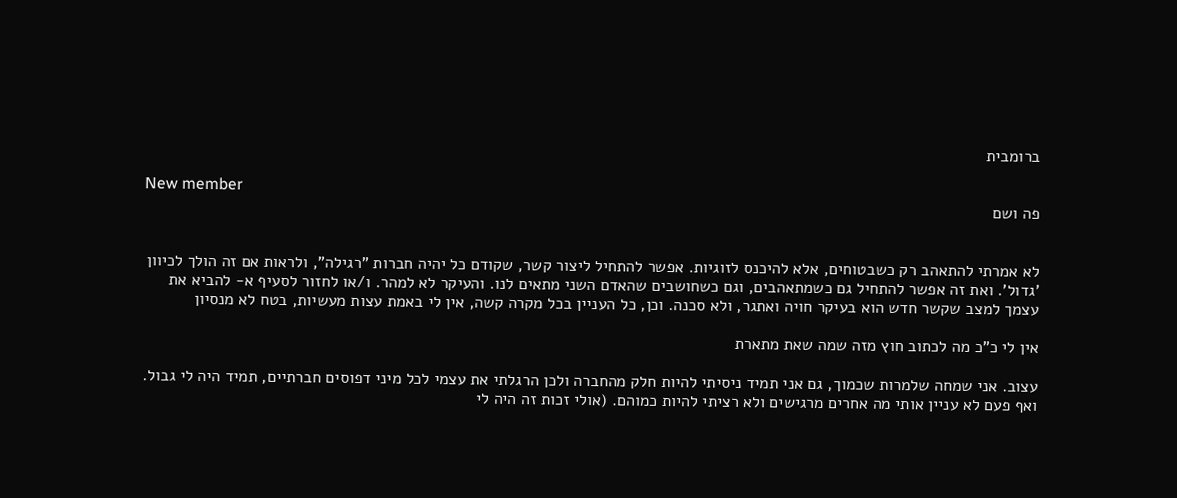ברומבית

New member
פה ושם


לא אמרתי להתאהב רק כשבטוחים, אלא להיכנס לזוגיות. אפשר להתחיל ליצור קשר, שקודם כל יהיה חברות "רגילה", ולראות אם זה הולך לכיוון 'גדול'. ואת זה אפשר להתחיל גם כשמתאהבים, וגם כשחושבים שהאדם השני מתאים לנו. והעיקר לא למהר. ו/או לחזור לסעיף א- להביא את עצמך למצב שקשר חדש הוא בעיקר חויה ואתגר, ולא סכנה. וכן, כל העניין בכל מקרה קשה, אין לי באמת עצות מעשיות, בטח לא מנסיון

אין לי כ"כ מה לכתוב חוץ מזה שמה שאת מתארת

עצוב. אני שמחה שלמרות שכמוך, גם אני תמיד ניסיתי להיות חלק מהחברה ולכן הרגלתי את עצמי לכל מיני דפוסים חברתיים, תמיד היה לי גבול. ואף פעם לא עניין אותי מה אחרים מרגישים ולא רציתי להיות כמוהם. (אולי זכות זה היה לי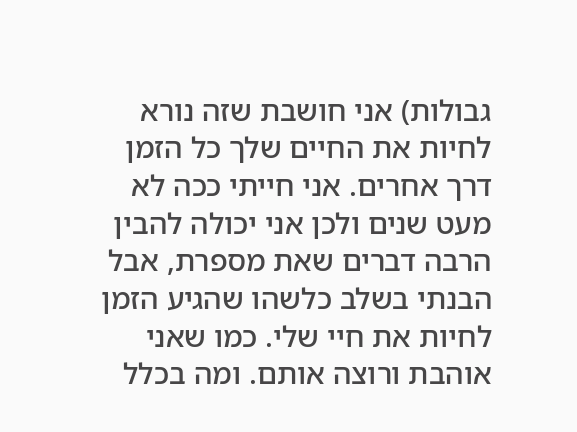גבולות) אני חושבת שזה נורא לחיות את החיים שלך כל הזמן דרך אחרים. אני חייתי ככה לא מעט שנים ולכן אני יכולה להבין הרבה דברים שאת מספרת, אבל הבנתי בשלב כלשהו שהגיע הזמן לחיות את חיי שלי. כמו שאני אוהבת ורוצה אותם. ומה בכלל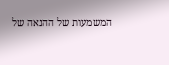המשמעות של ההנאה של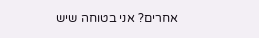אחרים? אני בטוחה שיש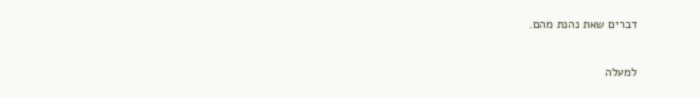דברים שאת נהנת מהם.

למעלה